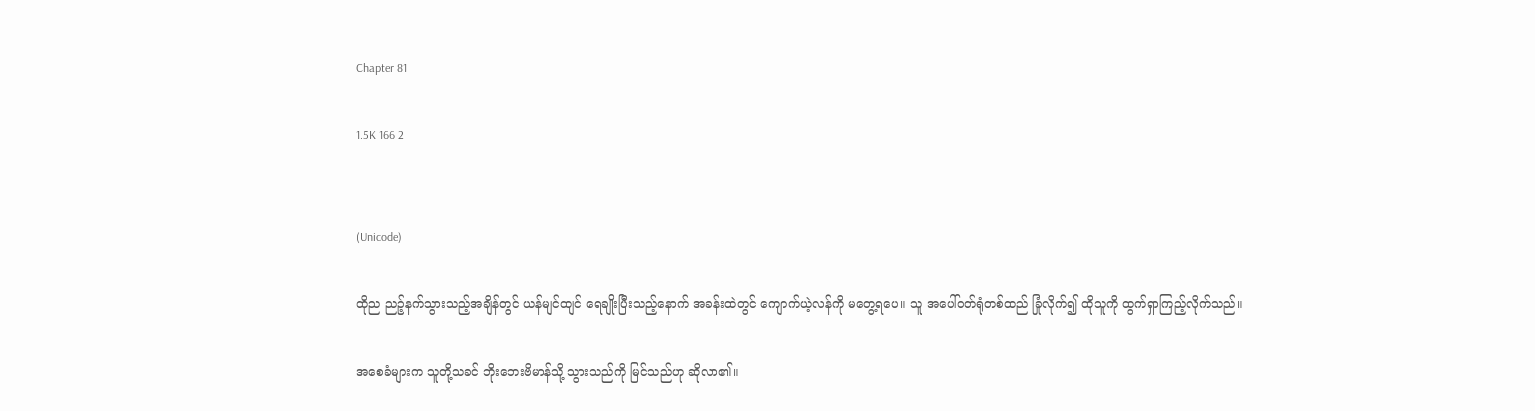Chapter 81

1.5K 166 2


(Unicode)

ထိုည ညဉ့်နက်သွားသည့်အချိန်တွင် ယန်မျင်ထျင် ရေချိုးပြီးသည့်နောက် အခန်းထဲတွင် ကျောက်ယဲ့လန်ကို မတွေ့ရပေ။ သူ အပေါ်ဝတ်ရုံတစ်ထည် ခြုံလိုက်၍ ထိုသူကို ထွက်ရှာကြည့်လိုက်သည်။

အစေခံများက သူတို့သခင် ဘိုးဘေးဗိမာန်သို့ သွားသည်ကို မြင်သည်ဟု ဆိုလာ၏။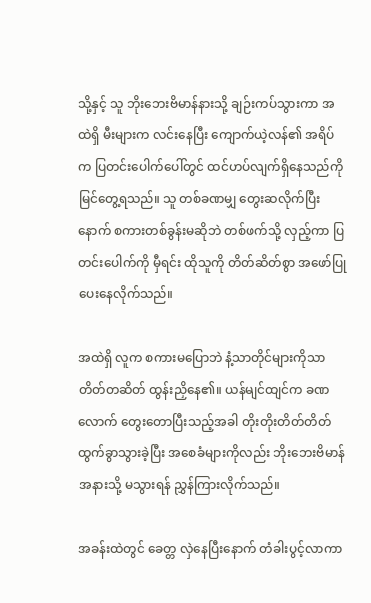သို့နှင့် သူ ဘိုးဘေးဗိမာန်နားသို့ ချဉ်းကပ်သွားကာ အထဲရှိ မီးများက လင်းနေပြီး ကျောက်ယဲ့လန်၏ အရိပ်က ပြတင်းပေါက်ပေါ်တွင် ထင်ဟပ်လျက်ရှိနေသည်ကို မြင်တွေ့ရသည်။ သူ တစ်ခဏမျှ တွေးဆလိုက်ပြီးနောက် စကားတစ်ခွန်းမဆိုဘဲ တစ်ဖက်သို့ လှည့်ကာ ပြတင်းပေါက်ကို မှီရင်း ထိုသူကို တိတ်ဆိတ်စွာ အဖော်ပြုပေးနေလိုက်သည်။

အထဲရှိ လူက စကားမပြောဘဲ နံ့သာတိုင်များကိုသာ တိတ်တဆိတ် ထွန်းညှိနေ၏။ ယန်မျင်ထျင်က ခဏလောက် တွေးတောပြီးသည့်အခါ တိုးတိုးတိတ်တိတ် ထွက်ခွာသွားခဲ့ပြီး အစေခံများကိုလည်း ဘိုးဘေးဗိမာန်အနားသို့ မသွားရန် ညွှန်ကြားလိုက်သည်။

အခန်းထဲတွင် ခေတ္တ လှဲနေပြီးနောက် တံခါးပွင့်လာကာ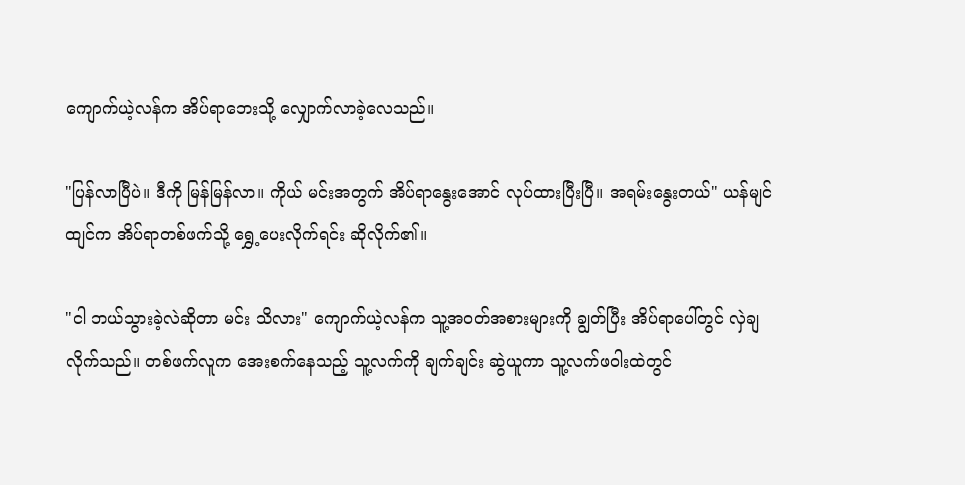ကျောက်ယဲ့လန်က အိပ်ရာဘေးသို့ လျှောက်လာခဲ့လေသည်။

"ပြန်လာပြီပဲ။ ဒီကို မြန်မြန်လာ။ ကိုယ် မင်းအတွက် အိပ်ရာနွေးအောင် လုပ်ထားပြီးပြီ။ အရမ်းနွေးတယ်" ယန်မျင်ထျင်က အိပ်ရာတစ်ဖက်သို့ ရွှေ့ပေးလိုက်ရင်း ဆိုလိုက်၏။

"ငါ ဘယ်သွားခဲ့လဲဆိုတာ မင်း သိလား" ကျောက်ယဲ့လန်က သူ့အဝတ်အစားများကို ချွတ်ပြီး အိပ်ရာပေါ်တွင် လှဲချလိုက်သည်။ တစ်ဖက်လူက အေးစက်နေသည့် သူ့လက်ကို ချက်ချင်း ဆွဲယူကာ သူ့လက်ဖဝါးထဲတွင်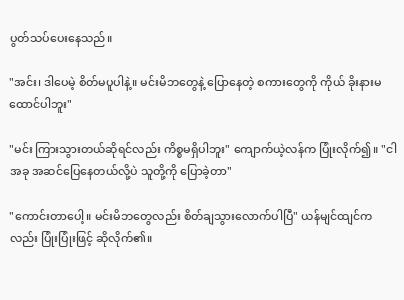ပွတ်သပ်ပေးနေသည်။

"အင်း၊ ဒါပေမဲ့ စိတ်မပူပါနဲ့။ မင်းမိဘတွေနဲ့ ပြောနေတဲ့ စကားတွေကို ကိုယ် ခိုးနားမထောင်ပါဘူး"

"မင်း ကြားသွားတယ်ဆိုရင်လည်း ကိစ္စမရှိပါဘူး" ကျောက်ယဲ့လန်က ပြုံးလိုက်၍။ "ငါ အခု အဆင်ပြေနေတယ်လို့ပဲ သူတို့ကို ပြောခဲ့တာ"

"ကောင်းတာပေါ့။ မင်းမိဘတွေလည်း စိတ်ချသွားလောက်ပါပြီ" ယန်မျင်ထျင်ကလည်း ပြုံးပြုံးဖြင့် ဆိုလိုက်၏။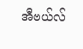အီဗယ်လ်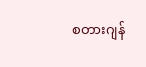စတားဂျန်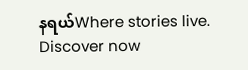နရယ်Where stories live. Discover now